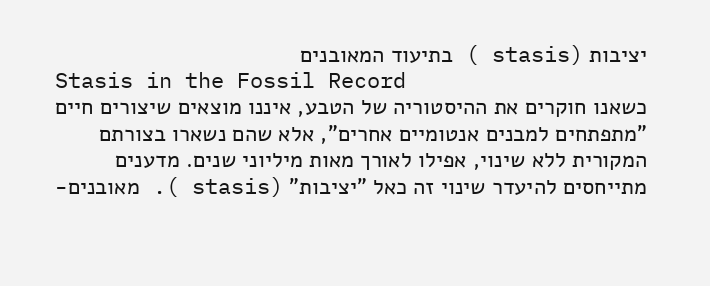יציבות (stasis ) בתיעוד המאובנים
Stasis in the Fossil Record
כשאנו חוקרים את ההיסטוריה של הטבע, איננו מוצאים שיצורים חיים "מתפתחים למבנים אנטומיים אחרים", אלא שהם נשארו בצורתם המקורית ללא שינוי, אפילו לאורך מאות מיליוני שנים. מדענים מתייחסים להיעדר שינוי זה כאל "יציבות" (stasis ). מאובנים-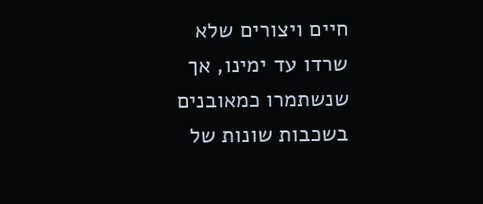חיים ויצורים שלא שרדו עד ימינו, אך שנשתמרו כמאובנים בשכבות שונות של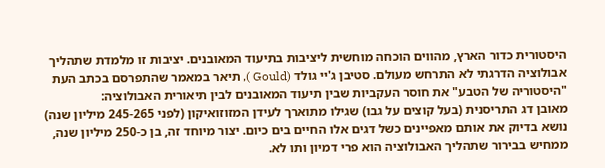היסטורית כדור הארץ, מהווים הוכחה מוחשית ליציבות בתיעוד המאובנים. יציבות זו מלמדת שתהליך אבולוציה הדרגתי לא התרחש מעולם. סטיבן ג'יי גולד (Gould ), תיאר במאמר שהתפרסם בכתב העת "היסטוריה של הטבע" את חוסר העקביות שבין תיעוד המאובנים לבין תיאורית האבולוציה:
מאובן דג התריסנית (בעל קוצים על גבו) שגילו מתוארך לעידן המזוזואיקון (לפני 245-265 מיליון שנה) נושא בדיוק את אותם מאפיינים כשל דגים אלו החיים בים כיום. יצור מיוחד זה, בן כ-250 מיליון שנה, ממחיש בבירור שתהליך האבולוציה הוא פרי דמיון ותו לא.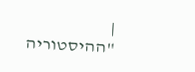|
"ההיסטוריה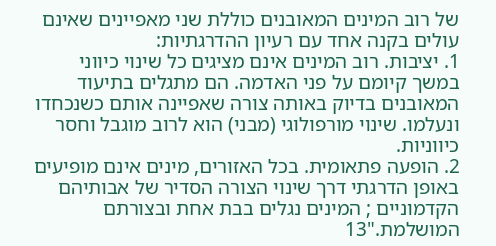של רוב המינים המאובנים כוללת שני מאפיינים שאינם עולים בקנה אחד עם רעיון ההדרגתיות:
1. יציבות. רוב המינים אינם מציגים כל שינוי כיווני במשך קיומם על פני האדמה. הם מתגלים בתיעוד המאובנים בדיוק באותה צורה שאפיינה אותם כשנכחדו ונעלמו. שינוי מורפולוגי (מבני) הוא לרוב מוגבל וחסר כיווניות.
2. הופעה פתאומית. בכל האזורים, מינים אינם מופיעים באופן הדרגתי דרך שינוי הצורה הסדיר של אבותיהם הקדמוניים ; המינים נגלים בבת אחת ובצורתם המושלמת."13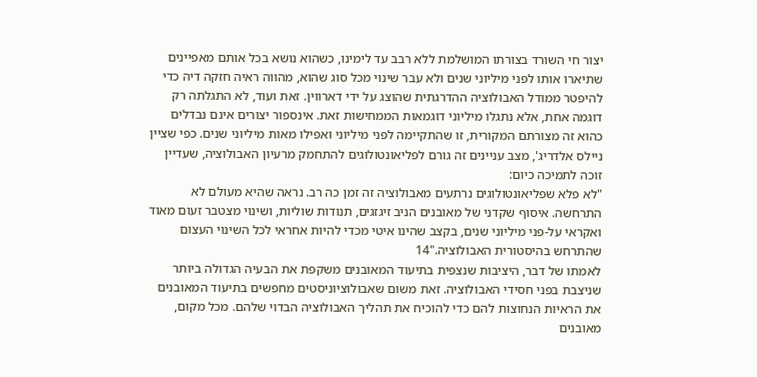יצור חי השורד בצורתו המושלמת ללא רבב עד לימינו, כשהוא נושא בכל אותם מאפיינים שתיארו אותו לפני מיליוני שנים ולא עבר שינוי מכל סוג שהוא, מהווה ראיה חזקה דיהּ כדי להיפטר ממודל האבולוציה ההדרגתית שהוצג על ידי דארווין. זאת ועוד, לא התגלתה רק דוגמה אחת, אלא נתגלו מיליוני דוגמאות הממחישות זאת. אינספור יצורים אינם נבדלים כהוא זה מצורתם המקורית, זו שהתקיימה לפני מיליוני ואפילו מאות מיליוני שנים. כפי שציין ניילס אלדריג', מצב עניינים זה גורם לפליאונטולוגים להתחמק מרעיון האבולוציה, שעדיין זוכה לתמיכה כיום:
"לא פלא שפליאונטולוגים נרתעים מאבולוציה זה זמן כה רב. נראה שהיא מעולם לא התרחשה. איסוף שקדני של מאובנים הניב זיגזגים, תנודות שוליות, ושינוי מצטבר זעום מאוד ואקראי על-פני מיליוני שנים, בקצב שהינו איטי מכדי להיות אחראי לכל השינוי העצום שהתרחש בהיסטורית האבולוציה."14
לאמתו של דבר, היציבות שנצפית בתיעוד המאובנים משקפת את הבעיה הגדולה ביותר שניצבת בפני חסידי האבולוציה. זאת משום שאבולוציוניסטים מחפשים בתיעוד המאובנים את הראיות הנחוצות להם כדי להוכיח את תהליך האבולוציה הבדוי שלהם. מכל מקום, מאובנים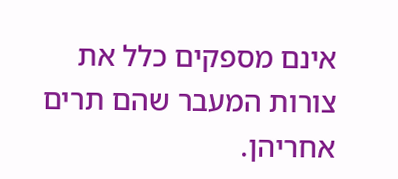אינם מספקים כלל את צורות המעבר שהם תרים אחריהן.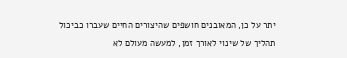יתר על כן, המאובנים חושפים שהיצורים החיים שעברו כביכול תהליך של שינוי לאורך זמן, למעשה מעולם לא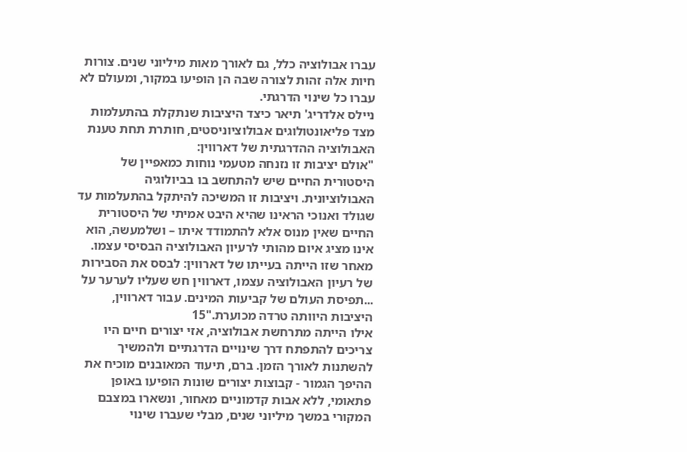עברו אבולוציה כלל, גם לאורך מאות מיליוני שנים. צורות חיות אלה זהות לצורה שבה הן הופיעו במקור, ומעולם לא עברו כל שינוי הדרגתי.
ניילס אלדריג' תיאר כיצד היציבות שנתקלת בהתעלמות מצד פליאונטולוגים אבולוציוניסטים, חותרת תחת טענת האבולוציה ההדרגתית של דארווין:
"אולם יציבות זו נזנחה מטעמי נוחות כמאפיין של היסטורית החיים שיש להתחשב בו בביולוגיה האבולוציונית. ויציבות זו המשיכה להיתקל בהתעלמות עד שגולד ואנוכי הראינו שהיא היבט אמיתי של היסטורית החיים שאין מנוס אלא להתמודד איתו – ושלמעשה, הוא אינו מציג איום מהותי לרעיון האבולוציה הבסיסי עצמו. מאחר שזו הייתה בעייתו של דארווין: לבסס את הסבירות של רעיון האבולוציה עצמו, דארווין חש שעליו לערער על ...תפיסת העולם של קביעות המינים. עבור דארווין, היציבות היוותה טרדה מכוערת."15
אילו הייתה מתרחשת אבולוציה, אזי יצורים חיים היו צריכים להתפתח דרך שינויים הדרגתיים ולהמשיך להשתנות לאורך הזמן. ברם, תיעוד המאובנים מוכיח את ההיפך הגמור - קבוצות יצורים שונות הופיעו באופן פתאומי, ללא אבות קדמוניים מאחור, ונשארו במצבם המקורי במשך מיליוני שנים, מבלי שעברו שינוי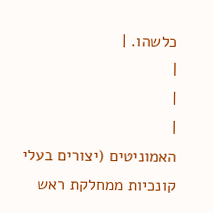כלשהו. |
|
|
|
האמוניטים (יצורים בעלי קונכיות ממחלקת ראש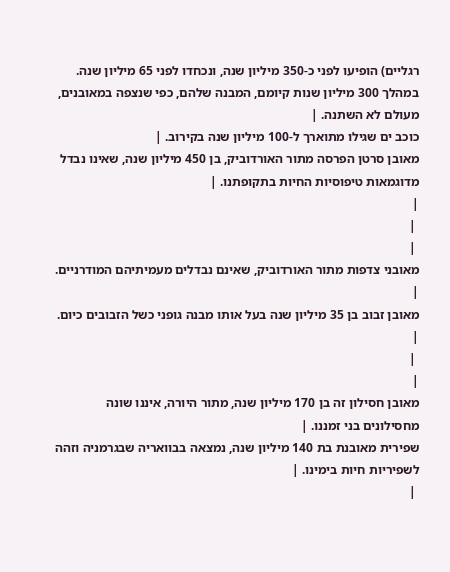רגליים) הופיעו לפני כ-350 מיליון שנה, ונכחדו לפני 65 מיליון שנה. במהלך 300 מיליון שנות קיומם, המבנה שלהם, כפי שנצפה במאובנים, מעולם לא השתנה. |
כוכב ים שגילו מתוארך ל-100 מיליון שנה בקירוב. |
מאובן סרטן הפרסה מתור האורדוביק, בן 450 מיליון שנה, שאינו נבדל מדוגמאות טיפוסיות החיות בתקופתנו. |
|
 |
 |
מאובני צדפות מתור האורדוביק, שאינם נבדלים מעמיתיהם המודרניים. |
מאובן זבוב בן 35 מיליון שנה בעל אותו מבנה גופני כשל הזבובים כיום. |
 |
|
מאובן חסילון זה בן 170 מיליון שנה, מתור היורה, איננו שונה מחסילונים בני זמננו. |
שפירית מאובנת בת 140 מיליון שנה, נמצאה בבוואריה שבגרמניה וזהה לשפיריות חיות בימינו. |
 |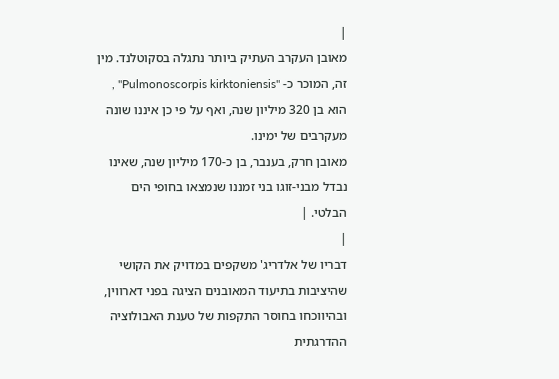|
מאובן העקרב העתיק ביותר נתגלה בסקוטלנד. מין זה, המוכר כ- "Pulmonoscorpis kirktoniensis" , הוא בן 320 מיליון שנה, ואף על פי כן איננו שונה מעקרבים של ימינו.
מאובן חרק, בענבר, בן כ-170 מיליון שנה, שאינו נבדל מבני-זוגו בני זמננו שנמצאו בחופי הים הבלטי. |
|
דבריו של אלדריג' משקפים במדויק את הקושי שהיציבות בתיעוד המאובנים הציגה בפני דארווין, ובהיווכחו בחוסר התקפות של טענת האבולוציה ההדרגתית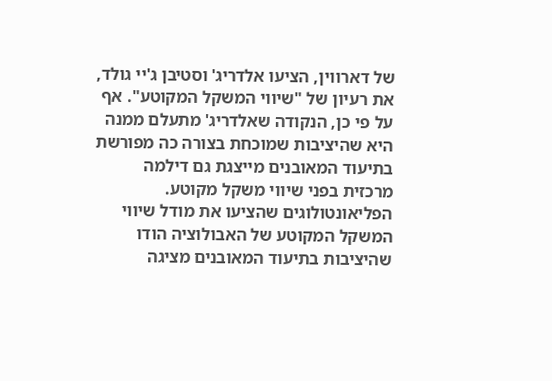של דארווין, הציעו אלדריג' וסטיבן ג'יי גולד, את רעיון של "שיווי המשקל המקוטע". אף על פי כן, הנקודה שאלדריג' מתעלם ממנה היא שהיציבות שמוכחת בצורה כה מפורשת בתיעוד המאובנים מייצגת גם דילמה מרכזית בפני שיווי משקל מקוטע.
הפליאונטולוגים שהציעו את מודל שיווי המשקל המקוטע של האבולוציה הודו שהיציבות בתיעוד המאובנים מציגה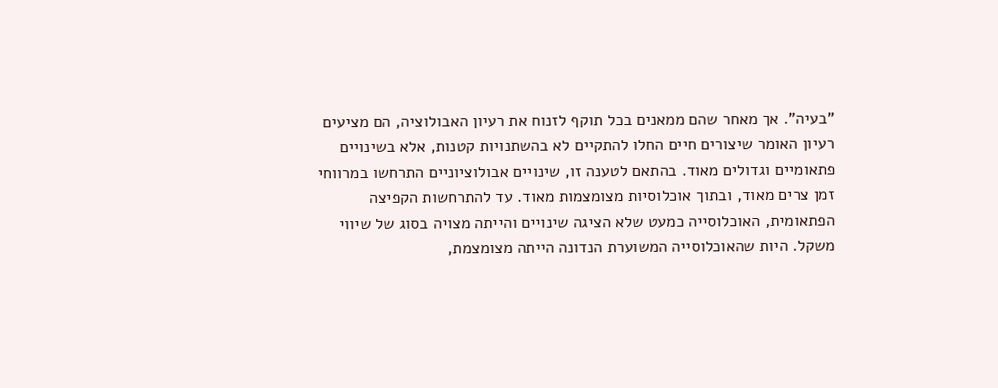"בעיה". אך מאחר שהם ממאנים בכל תוקף לזנוח את רעיון האבולוציה, הם מציעים רעיון האומר שיצורים חיים החלו להתקיים לא בהשתנויות קטנות, אלא בשינויים פתאומיים וגדולים מאוד. בהתאם לטענה זו, שינויים אבולוציוניים התרחשו במרווחי זמן צרים מאוד, ובתוך אוכלוסיות מצומצמות מאוד. עד להתרחשות הקפיצה הפתאומית, האוכלוסייה כמעט שלא הציגה שינויים והייתה מצויה בסוג של שיווי משקל. היות שהאוכלוסייה המשוערת הנדונה הייתה מצומצמת,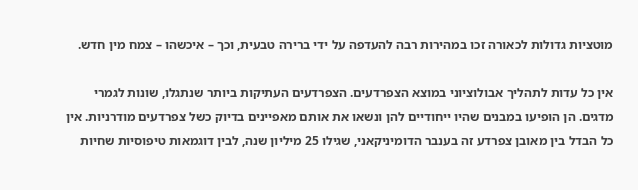מוטציות גדולות לכאורה זכו במהירות רבה להעדפה על ידי ברירה טבעית, וכך – איכשהו – צמח מין חדש.

אין כל עדות לתהליך אבולוציוני במוצא הצפרדעים. הצפרדעים העתיקות ביותר שנתגלו, שונות לגמרי מדגים. הן הופיעו במבנים שהיו ייחודיים להן ונשאו את אותם מאפיינים בדיוק כשל צפרדעים מודרניות. אין כל הבדל בין מאובן צפרדע זה בענבר הדומיניקאני, שגילו 25 מיליון שנה, לבין דוגמאות טיפוסיות שחיות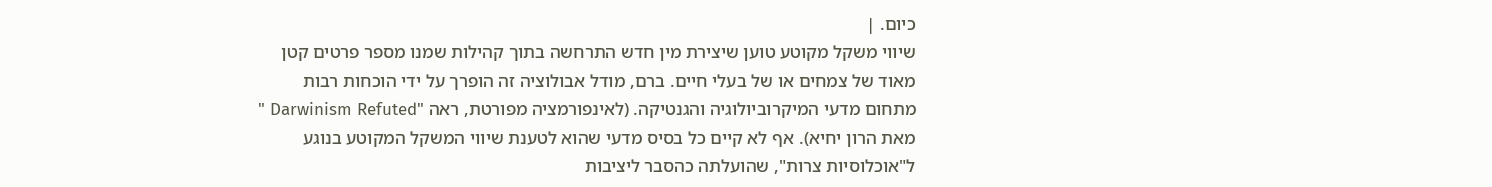כיום. |
שיווי משקל מקוטע טוען שיצירת מין חדש התרחשה בתוך קהילות שמנו מספר פרטים קטן מאוד של צמחים או של בעלי חיים. ברם, מודל אבולוציה זה הופרך על ידי הוכחות רבות מתחום מדעי המיקרוביולוגיה והגנטיקה. (לאינפורמציה מפורטת, ראה "Darwinism Refuted " מאת הרון יחיא). אף לא קיים כל בסיס מדעי שהוא לטענת שיווי המשקל המקוטע בנוגע ל"אוכלוסיות צרות", שהועלתה כהסבר ליציבות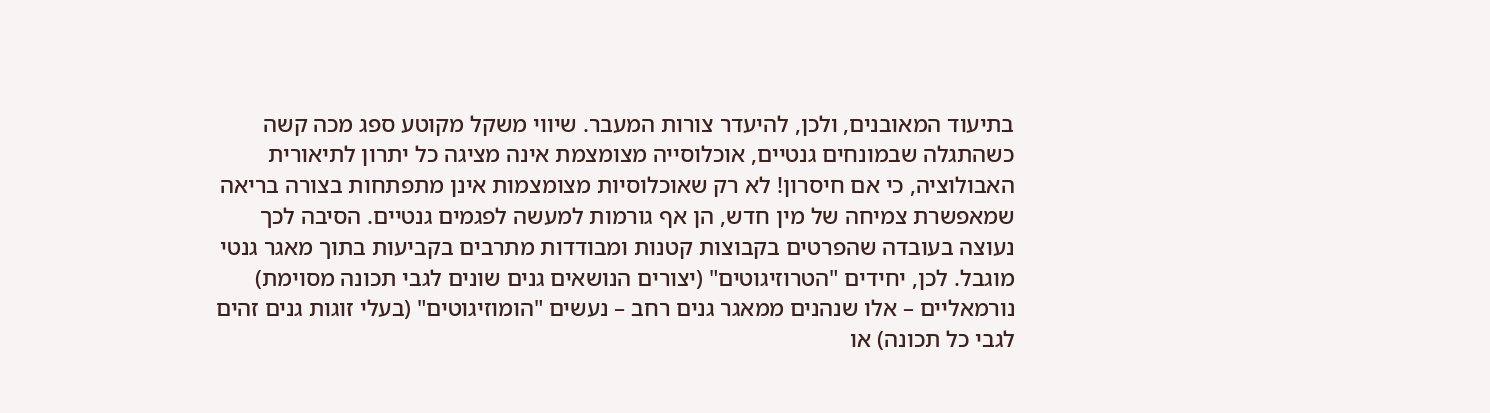בתיעוד המאובנים, ולכן, להיעדר צורות המעבר. שיווי משקל מקוטע ספג מכה קשה כשהתגלה שבמונחים גנטיים, אוכלוסייה מצומצמת אינה מציגה כל יתרון לתיאורית האבולוציה, כי אם חיסרון! לא רק שאוכלוסיות מצומצמות אינן מתפתחות בצורה בריאה שמאפשרת צמיחה של מין חדש, הן אף גורמות למעשה לפגמים גנטיים. הסיבה לכך נעוצה בעובדה שהפרטים בקבוצות קטנות ומבודדות מתרבים בקביעות בתוך מאגר גנטי מוגבל. לכן, יחידים "הטרוזיגוטים" (יצורים הנושאים גנים שונים לגבי תכונה מסוימת) נורמאליים – אלו שנהנים ממאגר גנים רחב – נעשים "הומוזיגוטים" (בעלי זוגות גנים זהים לגבי כל תכונה) או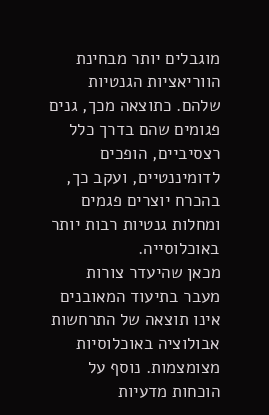מוגבלים יותר מבחינת הווריאציות הגנטיות שלהם. כתוצאה מכך, גנים פגומים שהם בדרך כלל רצסיביים, הופכים לדומיננטיים, ועקב כך, בהכרח יוצרים פגמים ומחלות גנטיות רבות יותר באוכלוסייה.
מכאן שהיעדר צורות מעבר בתיעוד המאובנים אינו תוצאה של התרחשות אבולוציה באוכלוסיות מצומצמות. נוסף על הוכחות מדעיות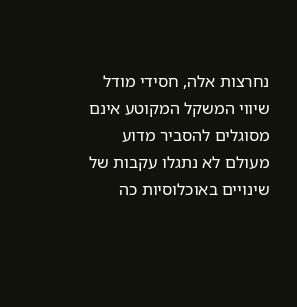נחרצות אלה, חסידי מודל שיווי המשקל המקוטע אינם מסוגלים להסביר מדוע מעולם לא נתגלו עקבות של שינויים באוכלוסיות כה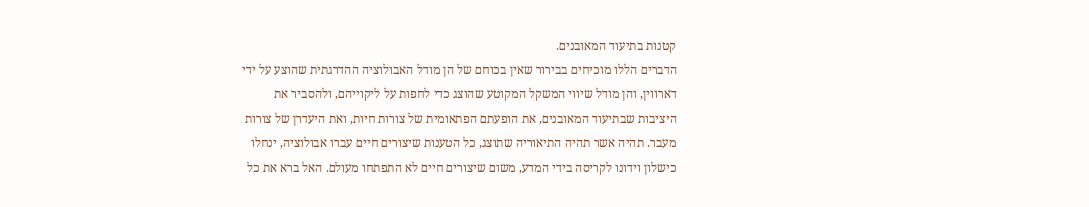קטנות בתיעוד המאובנים.
הדברים הללו מוכיחים בבירור שאין בכוחם של הן מודל האבולוציה ההדרגתית שהוצע על ידי דארווין, והן מודל שיווי המשקל המקוטע שהוצג כדי לחפות על ליקוייהם, ולהסביר את היציבות שבתיעוד המאובנים, את הופעתם הפתאומית של צורות חיות, ואת היעדרן של צורות מעבר. תהיה אשר תהיה התיאוריה שתוצג, כל הטענות שיצורים חיים עברו אבולוציה, ינחלו כישלון וידונו לקריסה בידי המדע, משום שיצורים חיים לא התפתחו מעולם. האל ברא את כל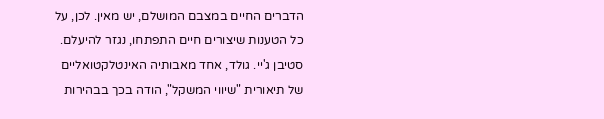הדברים החיים במצבם המושלם, יש מאין. לכן, על כל הטענות שיצורים חיים התפתחו, נגזר להיעלם.
סטיבן ג'יי. גולד, אחד מאבותיה האינטלקטואליים של תיאורית "שיווי המשקל", הודה בכך בבהירות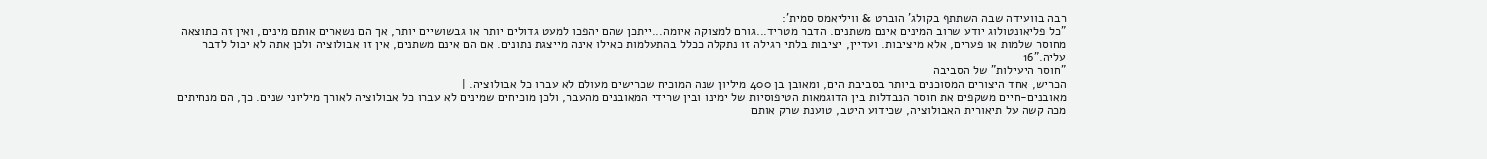רבה בוועידה שבה השתתף בקולג' הוברט & וויליאמס סמית':
"כל פליאונטולוג יודע שרוב המינים אינם משתנים. הדבר מטריד...גורם למצוקה איומה...ייתכן שהם יהפכו למעט גדולים יותר או גבשושיים יותר, אך הם נשארים אותם מינים, ואין זה כתוצאה מחוסר שלמות או פערים, אלא מיציבות. ועדיין, יציבות בלתי רגילה זו נתקלה ככלל בהתעלמות כאילו אינה מייצגת נתונים. אם הם אינם משתנים, אין זו אבולוציה ולכן אתה לא יכול לדבר עליה."16
"חוסר היעילות" של הסביבה
הכריש, אחד היצורים המסוכנים ביותר בסביבת הים, ומאובן בן 400 מיליון שנה המוכיח שכרישים מעולם לא עברו כל אבולוציה. |
מאובנים-חיים משקפים את חוסר הנבדלות בין הדוגמאות הטיפוסיות של ימינו ובין שרידי המאובנים מהעבר, ולכן מוכיחים שמינים לא עברו כל אבולוציה לאורך מיליוני שנים. כך, הם מנחיתים מכה קשה על תיאורית האבולוציה, שכידוע היטב, טוענת שרק אותם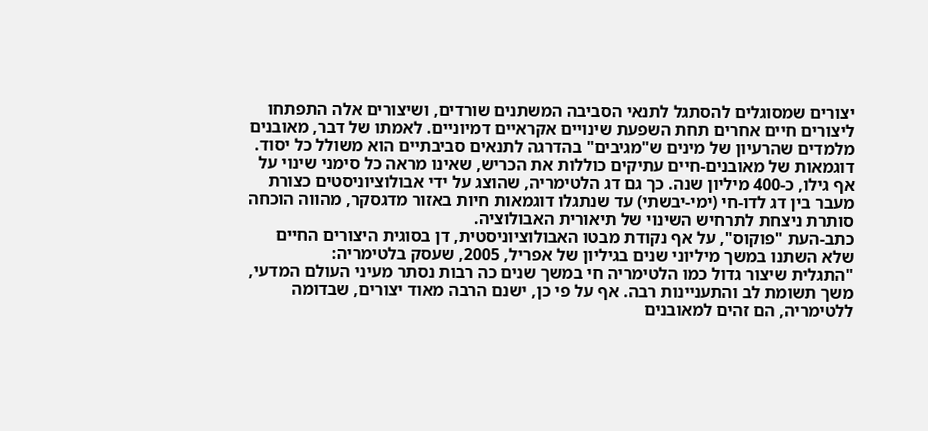יצורים שמסוגלים להסתגל לתנאי הסביבה המשתנים שורדים, ושיצורים אלה התפתחו ליצורים חיים אחרים תחת השפעת שינויים אקראיים דמיוניים. לאמתו של דבר, מאובנים מלמדים שהרעיון של מינים ש"מגיבים" בהדרגה לתנאים סביבתיים הוא משולל כל יסוד.
דוגמאות של מאובנים-חיים עתיקים כוללות את הכריש, שאינו מראה כל סימני שינוי על אף גילו, כ-400 מיליון שנה. כך גם דג הלטימריה, שהוצג על ידי אבולוציוניסטים כצורת מעבר בין דג לדו-חי (ימי-יבשתי) עד שנתגלו דוגמאות חיות באזור מדגסקר, מהווה הוכחה סותרת ניצחת לתרחיש השינוי של תיאורית האבולוציה.
כתב-העת "פוקוס", על אף נקודת מבטו האבולוציוניסטית, דן בסוגית היצורים החיים שלא השתנו במשך מיליוני שנים בגיליון של אפריל, 2005, שעסק בלטימריה:
"התגלית שיצור גדול כמו הלטימריה חי במשך שנים כה רבות נסתר מעיני העולם המדעי, משך תשומת לב והתעניינות רבה. אף על פי כן, ישנם הרבה מאוד יצורים, שבדומה ללטימריה, הם זהים למאובנים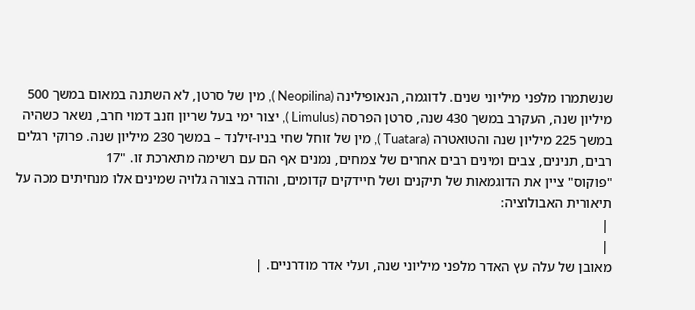שנשתמרו מלפני מיליוני שנים. לדוגמה, הנאופילינה (Neopilina ), מין של סרטן, לא השתנה במאום במשך 500 מיליון שנה, העקרב במשך 430 שנה, סרטן הפרסה (Limulus ), יצור ימי בעל שריון וזנב דמוי חרב, נשאר כשהיה במשך 225 מיליון שנה והטואטרה (Tuatara ), מין של זוחל שחי בניו-זילנד – במשך 230 מיליון שנה. פרוקי רגלים רבים, תנינים, צבים ומינים רבים אחרים של צמחים, נמנים אף הם עם רשימה מתארכת זו. "17
"פוקוס" ציין את הדוגמאות של תיקנים ושל חיידקים קדומים, והודה בצורה גלויה שמינים אלו מנחיתים מכה על תיאורית האבולוציה:
 |
 |
מאובן של עלה עץ האדר מלפני מיליוני שנה, ועלי אדר מודרניים. |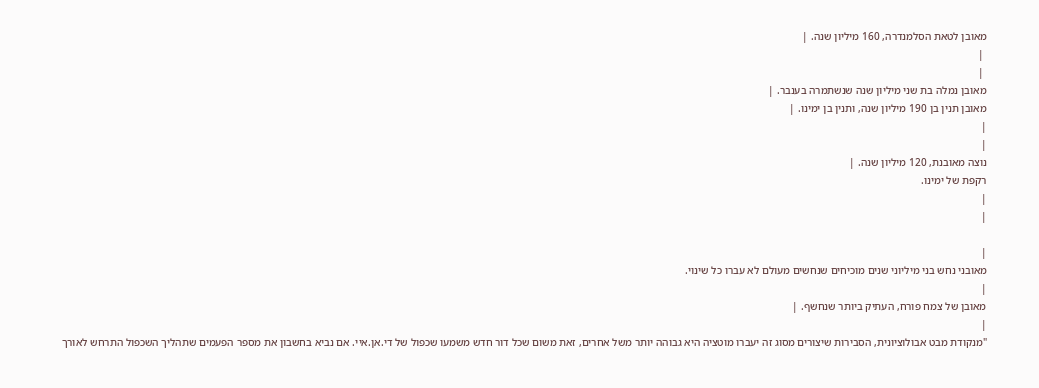מאובן לטאת הסלמנדרה, 160 מיליון שנה. |
 |
 |
מאובן נמלה בת שני מיליון שנה שנשתמרה בענבר. |
מאובן תנין בן 190 מיליון שנה, ותנין בן ימינו. |
|
|
נוצה מאובנת, 120 מיליון שנה. |
רקפת של ימינו.
|
|

|
מאובני נחש בני מיליוני שנים מוכיחים שנחשים מעולם לא עברו כל שינוי.
|
מאובן של צמח פורח, העתיק ביותר שנחשף. |
|
"מנקודת מבט אבולוציונית, הסבירות שיצורים מסוג זה יעברו מוטציה היא גבוהה יותר משל אחרים, זאת משום שכל דור חדש משמעו שכפול של די.אן.איי. אם נביא בחשבון את מספר הפעמים שתהליך השכפול התרחש לאורך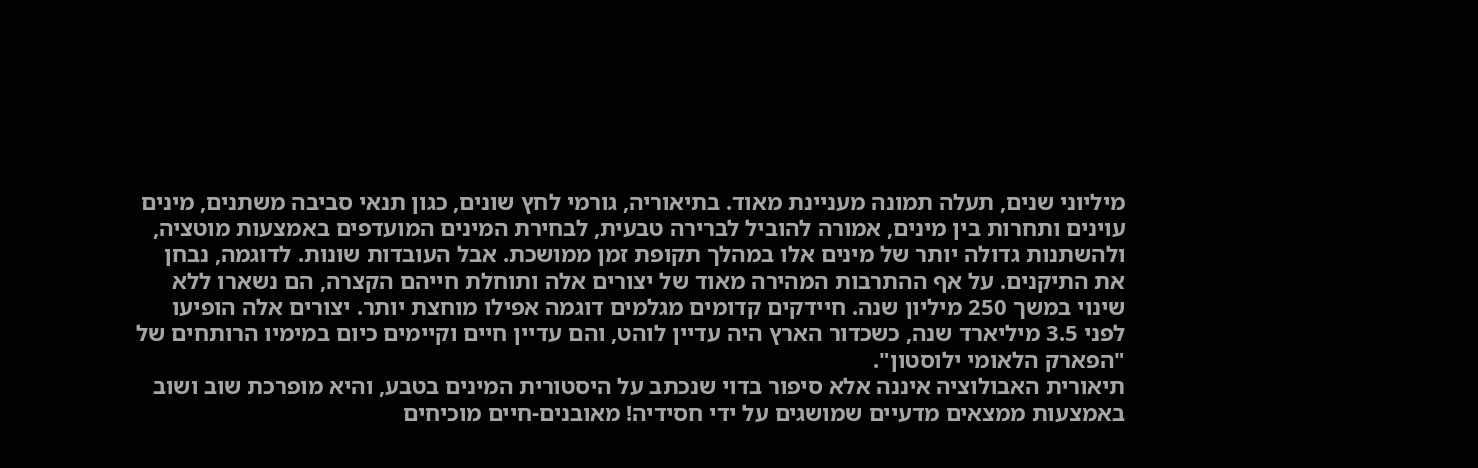מיליוני שנים, תעלה תמונה מעניינת מאוד. בתיאוריה, גורמי לחץ שונים, כגון תנאי סביבה משתנים, מינים עוינים ותחרות בין מינים, אמורה להוביל לברירה טבעית, לבחירת המינים המועדפים באמצעות מוטציה, ולהשתנות גדולה יותר של מינים אלו במהלך תקופת זמן ממושכת. אבל העובדות שונות. לדוגמה, נבחן את התיקנים. על אף ההתרבות המהירה מאוד של יצורים אלה ותוחלת חייהם הקצרה, הם נשארו ללא שינוי במשך 250 מיליון שנה. חיידקים קדומים מגלמים דוגמה אפילו מוחצת יותר. יצורים אלה הופיעו לפני 3.5 מיליארד שנה, כשכדור הארץ היה עדיין לוהט, והם עדיין חיים וקיימים כיום במימיו הרותחים של "הפארק הלאומי ילוסטון".
תיאורית האבולוציה איננה אלא סיפור בדוי שנכתב על היסטורית המינים בטבע, והיא מופרכת שוב ושוב באמצעות ממצאים מדעיים שמושגים על ידי חסידיה! מאובנים-חיים מוכיחים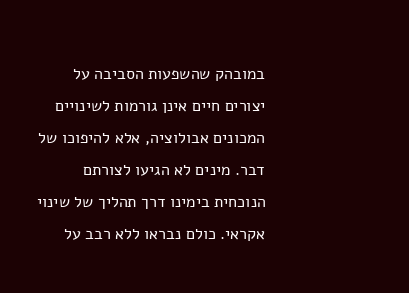במובהק שהשפעות הסביבה על יצורים חיים אינן גורמות לשינויים המכונים אבולוציה, אלא להיפוכו של דבר. מינים לא הגיעו לצורתם הנוכחית בימינו דרך תהליך של שינוי אקראי. כולם נבראו ללא רבב על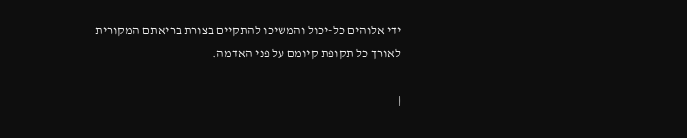ידי אלוהים כל-יכול והמשיכו להתקיים בצורת בריאתם המקורית לאורך כל תקופת קיומם על פני האדמה.

|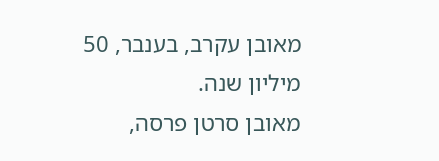מאובן עקרב, בענבר, 50 מיליון שנה.
מאובן סרטן פרסה,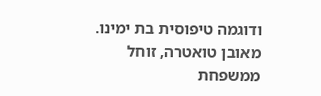ודוגמה טיפוסית בת ימינו.
מאובן טואטרה, זוחל ממשפחת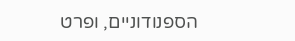הספנודוניים, ופרט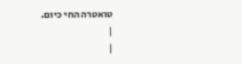טואטרה החי כיום.
|
|